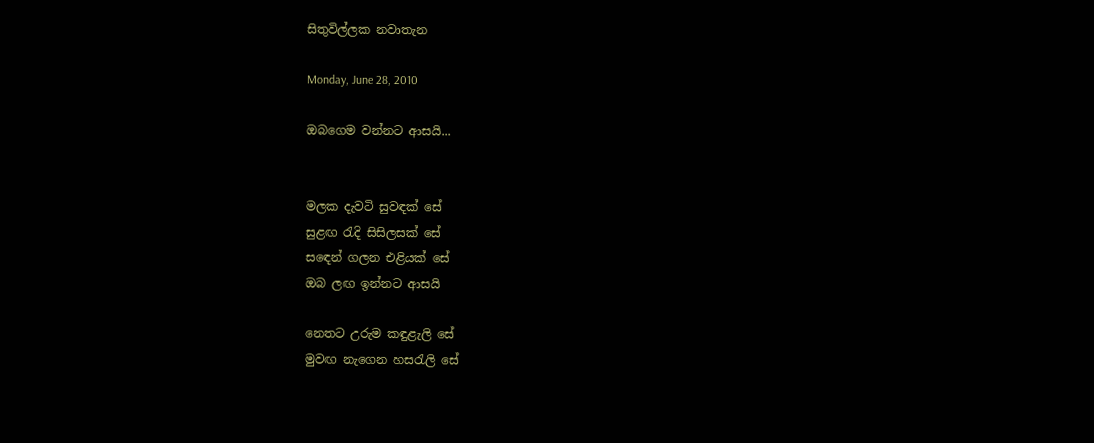සිතුවිල්ලක නවාතැන

Monday, June 28, 2010

ඔබගෙම වන්නට ආසයි...


මලක දැවටි සුවඳක් සේ
සුළඟ ‍රැදි සිසිලසක් සේ
ස‍ඳෙන් ගලන එළියක් සේ
ඔබ ලඟ ඉන්නට ආසයි

නෙතට උරුම කඳුළැලි සේ
මුවඟ නැගෙන හස‍රැලි සේ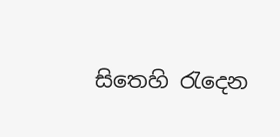සිතෙහි ‍රැදෙන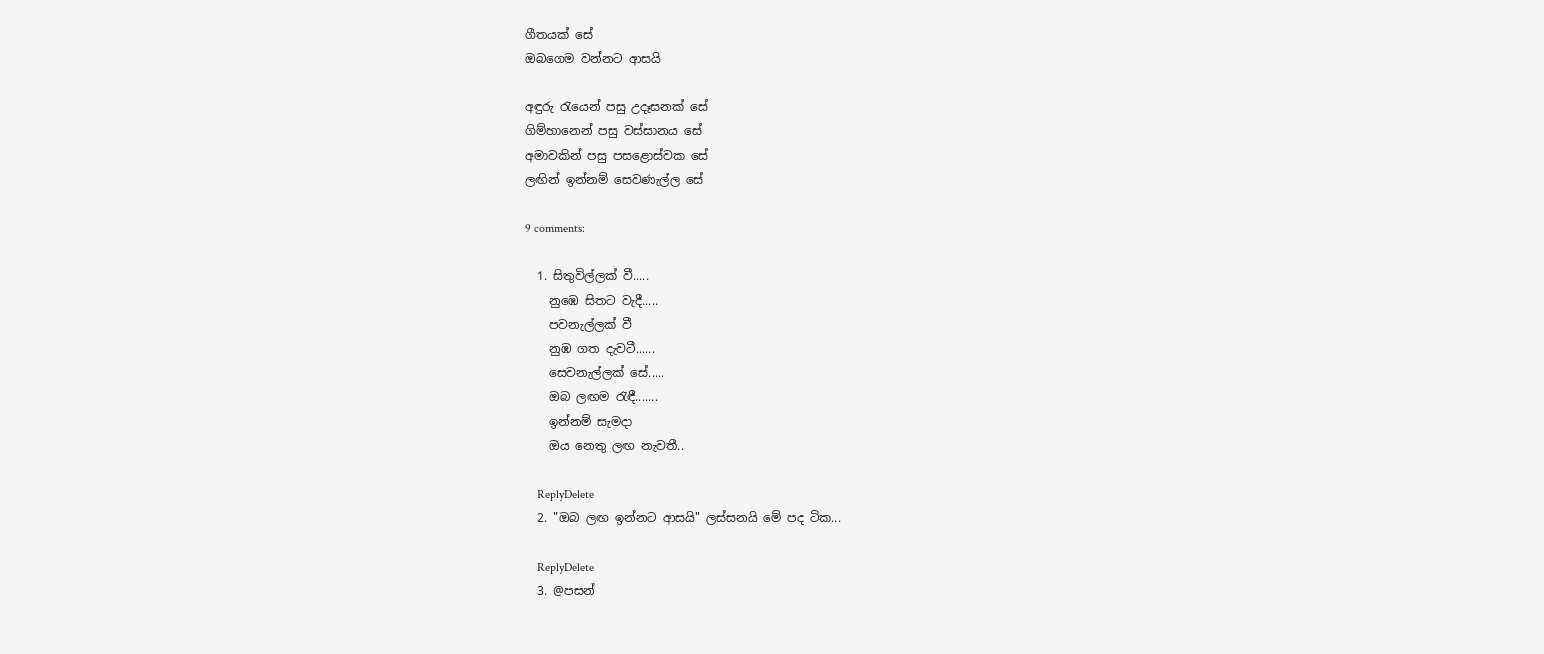ගීතයක් සේ
ඔබගෙම වන්නට ආසයි

අඳුරු ‍රැයෙන් පසු උදෑසනක් සේ
ගිම්හානෙන් පසු වස්සානය සේ
අමාවකින් පසු පසළොස්වක සේ
ලඟින් ඉන්නම් සෙවණැල්ල සේ

9 comments:

  1. සිතුවිල්ලක් වී.....
    නුඹෙ සිතට වැදී.....
    පවනැල්ලක් වී
    නුඹ ගත දැවටී......
    සෙවනැල්ලක් සේ.....
    ඔබ ලඟම රැඳී.......
    ඉන්නම් සැමදා
    ඔය නෙතු ලඟ නැවතී..

    ReplyDelete
  2. "ඔබ ලඟ ඉන්නට ආසයි" ලස්සනයි මේ පද ටික...

    ReplyDelete
  3. @පසන්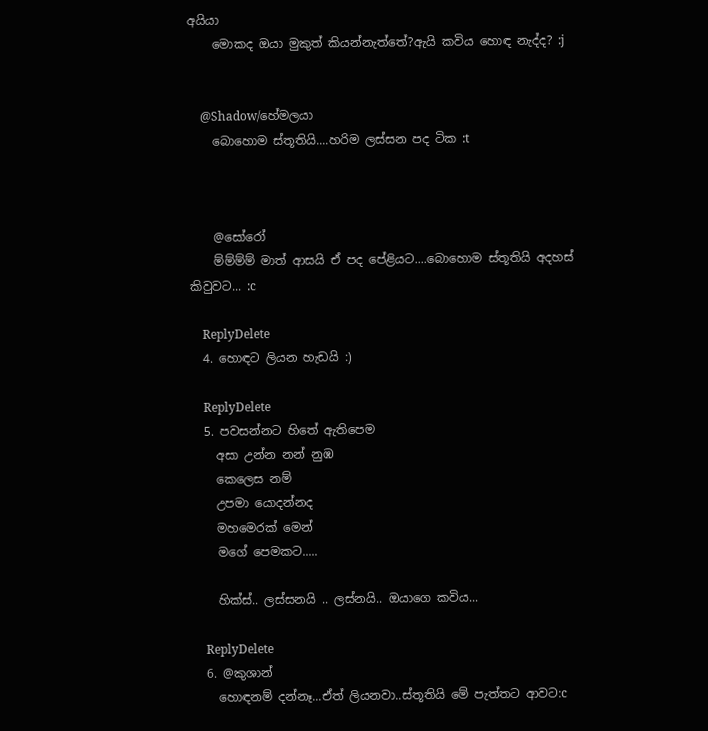අයියා
    මොකද ඔයා මුකුත් කියන්නැත්තේ?ඇයි කවිය හොඳ නැද්ද? :j


    @Shadow/හේමලයා
    බොහොම ස්තූතියි....හරිම ලස්සන පද ටික :t



    @සෝරෝ
    ම්ම්ම්ම් මාත් ආසයි ඒ පද පේළියට....බොහොම ස්තූතියි අදහස් කිවුවට... :c

    ReplyDelete
  4. හොඳට ලියන හැඩයි :)

    ReplyDelete
  5. පවසන්නට හිතේ ඇතිපෙම
    අසා උන්න නන් නුඹ
    කෙලෙස නම්
    උපමා යොදන්නද
    මහමෙරක් මෙන්
    මගේ පෙමකට.....

    හික්ස්.. ලස්සනයි .. ලස්නයි.. ඔයාගෙ කවිය...

    ReplyDelete
  6. @කුශාන්
    හොඳනම් දන්නෑ...ඒත් ලියනවා..ස්තූතියි මේ පැත්තට ආවට:c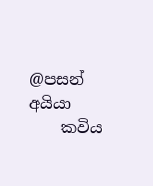@පසන් අයියා
    කවිය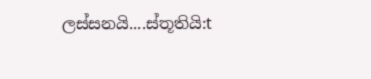ලස්සනයි....ස්තූතියි:t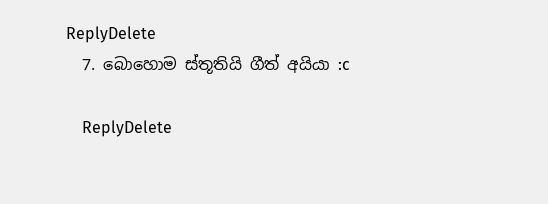ReplyDelete
  7. බොහොම ස්තූතියි ගීත් අයියා :c

    ReplyDelete